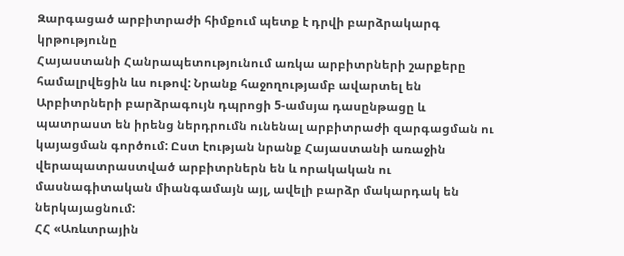Զարգացած արբիտրաժի հիմքում պետք է դրվի բարձրակարգ կրթությունը
Հայաստանի Հանրապետությունում առկա արբիտրների շարքերը համալրվեցին ևս ութով: Նրանք հաջողությամբ ավարտել են Արբիտրների բարձրագույն դպրոցի 5-ամսյա դասընթացը և պատրաստ են իրենց ներդրումն ունենալ արբիտրաժի զարգացման ու կայացման գործում: Ըստ էության նրանք Հայաստանի առաջին վերապատրաստված արբիտրներն են և որակական ու մասնագիտական միանգամայն այլ, ավելի բարձր մակարդակ են ներկայացնում:
ՀՀ «Առևտրային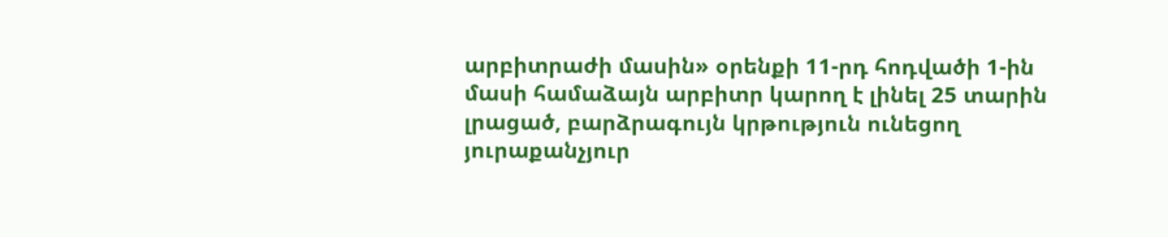արբիտրաժի մասին» օրենքի 11-րդ հոդվածի 1-ին մասի համաձայն արբիտր կարող է լինել 25 տարին լրացած, բարձրագույն կրթություն ունեցող յուրաքանչյուր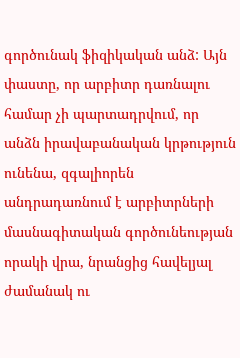գործունակ ֆիզիկական անձ: Այն փաստը, որ արբիտր դառնալու համար չի պարտադրվում, որ անձն իրավաբանական կրթություն ունենա, զգալիորեն անդրադառնում է արբիտրների մասնագիտական գործունեության որակի վրա, նրանցից հավելյալ ժամանակ ու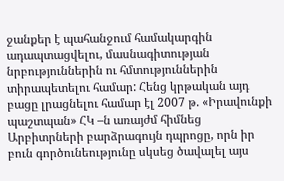ջանքեր է պահանջում համակարգին ադապտացվելու, մասնագիտության նրբություններին ու հմտություններին տիրապետելու համար: Հենց կրթական այդ բացը լրացնելու համար էլ 2007 թ. «Իրավունքի պաշտպան» ՀԿ –ն առայժմ հիմնեց Արբիտրների բարձրագույն դպրոցը, որն իր բուն գործունեությունը սկսեց ծավալել այս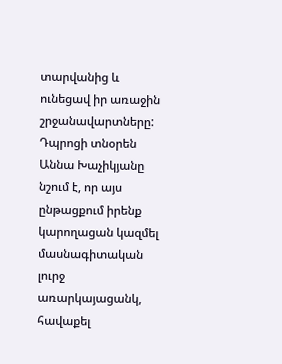տարվանից և ունեցավ իր առաջին շրջանավարտները: Դպրոցի տնօրեն Աննա Խաչիկյանը նշում է, որ այս ընթացքում իրենք կարողացան կազմել մասնագիտական լուրջ առարկայացանկ, հավաքել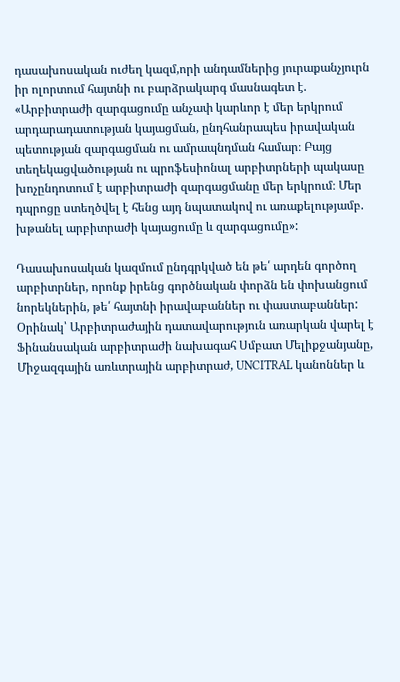դասախոսական ուժեղ կազմ,որի անդամներից յուրաքանչյուրն իր ոլորտում հայտնի ու բարձրակարգ մասնագետ է. «Արբիտրաժի զարգացումը անչափ կարևոր է մեր երկրում արդարադատության կայացման, ընդհանրապես իրավական պետության զարգացման ու ամրապնդման համար։ Բայց տեղեկացվածության ու պրոֆեսիոնալ արբիտրների պակասը խոչընդոտում է արբիտրաժի զարգացմանը մեր երկրում։ Մեր դպրոցը ստեղծվել է հենց այդ նպատակով ու առաքելությամբ. խթանել արբիտրաժի կայացումը և զարգացումը»:

Դասախոսական կազմում ընդգրկված են թե՛ արդեն գործող արբիտրներ, որոնք իրենց գործնական փորձն են փոխանցում նորեկներին, թե՛ հայտնի իրավաբաններ ու փաստաբաններ: Օրինակ՝ Արբիտրաժային դատավարություն առարկան վարել է Ֆինանսական արբիտրաժի նախագահ Սմբատ Մելիքջանյանը, Միջազգային առևտրային արբիտրաժ, UNCITRAL կանոններ և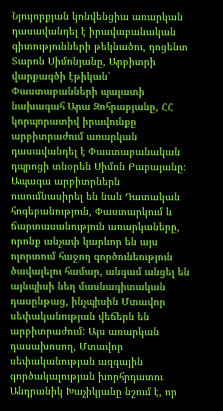Նյույորքյան կոնվենցիա առարկան դասավանդել է իրավաբանական գիտությունների թեկնածու, դոցենտ Տարոն Սիմոնյանը, Արբիտրի վարքագծի էթիկան՝ Փաստաբանների պալատի նախագահ Արա Զոհրաբյանը, ՀՀ կորպորատիվ իրավունքը արբիտրաժում առարկան դասավանդել է Փաստաբանական դպրոցի տնօրեն Սիմոն Բաբայանը։ Ապագա արբիտրներն ուսումնասիրել են նաև Դատական հոգեբանություն, Փաստարկում և ճարտասանություն առարկաները, որոնք անչափ կարևոր են այս ոլորտում հաջող գործունեություն ծավալելու համար, անգամ անցել են այնպիսի նեղ մասնագիտական դասընթաց, ինչպիսին Մտավոր սեփականության վեճերն են արբիտրաժում: Այս առարկան դասախոսող, Մտավոր սեփականության ազգային գործակալության խորհրդատու Անդրանիկ Խաչիկյանը նշում է, որ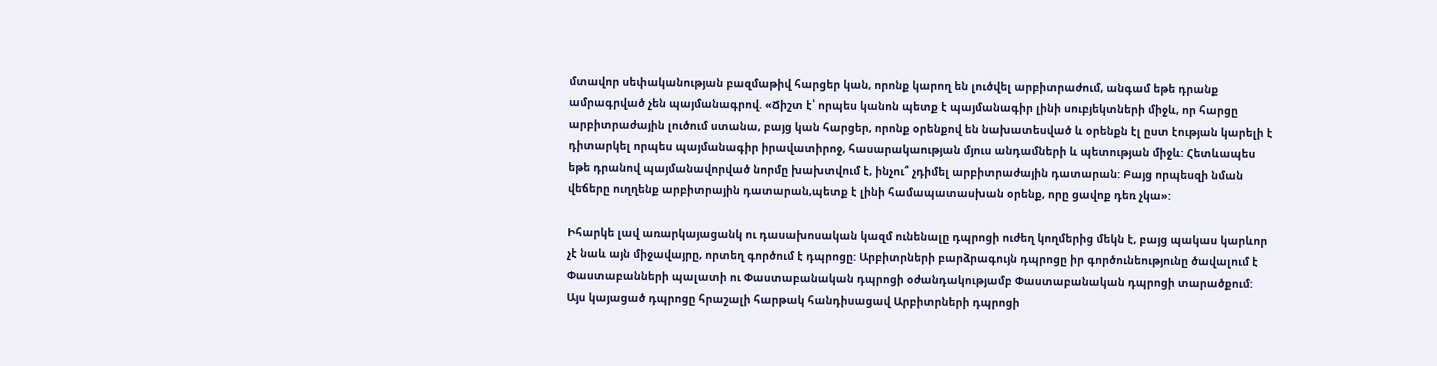մտավոր սեփականության բազմաթիվ հարցեր կան, որոնք կարող են լուծվել արբիտրաժում, անգամ եթե դրանք ամրագրված չեն պայմանագրով. «Ճիշտ է՝ որպես կանոն պետք է պայմանագիր լինի սուբյեկտների միջև, որ հարցը արբիտրաժային լուծում ստանա, բայց կան հարցեր, որոնք օրենքով են նախատեսված և օրենքն էլ ըստ էության կարելի է դիտարկել որպես պայմանագիր իրավատիրոջ, հասարակաության մյուս անդամների և պետության միջև: Հետևապես եթե դրանով պայմանավորված նորմը խախտվում է, ինչու՞ չդիմել արբիտրաժային դատարան: Բայց որպեսզի նման վեճերը ուղղենք արբիտրային դատարան,պետք է լինի համապատասխան օրենք, որը ցավոք դեռ չկա»:

Իհարկե լավ առարկայացանկ ու դասախոսական կազմ ունենալը դպրոցի ուժեղ կողմերից մեկն է, բայց պակաս կարևոր չէ նաև այն միջավայրը, որտեղ գործում է դպրոցը: Արբիտրների բարձրագույն դպրոցը իր գործունեությունը ծավալում է Փաստաբանների պալատի ու Փաստաբանական դպրոցի օժանդակությամբ Փաստաբանական դպրոցի տարածքում: Այս կայացած դպրոցը հրաշալի հարթակ հանդիսացավ Արբիտրների դպրոցի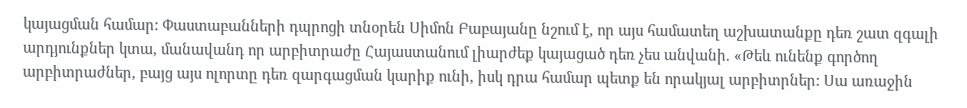կայացման համար: Փաստաբանների դպրոցի տնօրեն Սիմոն Բաբայանը նշում է, որ այս համատեղ աշխատանքը դեռ շատ զգալի արդյունքներ կտա, մանավանդ որ արբիտրաժը Հայաստանում լիարժեք կայացած դեռ չես անվանի. «Թեև ունենք գործող արբիտրաժներ, բայց այս ոլորտը դեռ զարգացման կարիք ունի, իսկ դրա համար պետք են որակյալ արբիտրներ: Սա առաջին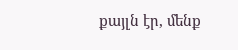քայլն էր, մենք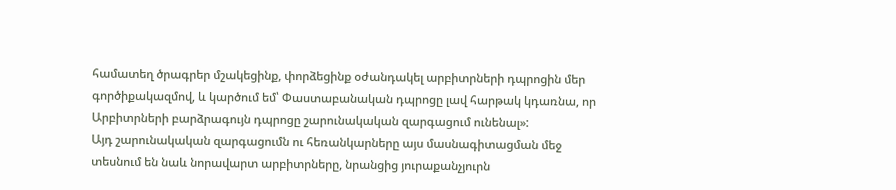համատեղ ծրագրեր մշակեցինք, փորձեցինք օժանդակել արբիտրների դպրոցին մեր գործիքակազմով, և կարծում եմ՝ Փաստաբանական դպրոցը լավ հարթակ կդառնա, որ Արբիտրների բարձրագույն դպրոցը շարունակական զարգացում ունենալ»:
Այդ շարունակական զարգացումն ու հեռանկարները այս մասնագիտացման մեջ տեսնում են նաև նորավարտ արբիտրները, նրանցից յուրաքանչյուրն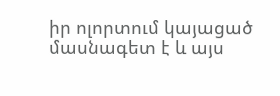իր ոլորտում կայացած մասնագետ է և այս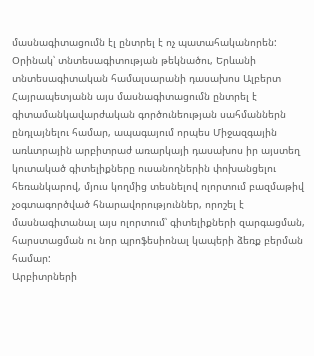մասնագիտացումն էլ ընտրել է ոչ պատահականորեն: Օրինակ՝ տնտեսագիտության թեկնածու, Երևանի տնտեսագիտական համալսարանի դասախոս Ալբերտ Հայրապետյանն այս մասնագիտացումն ընտրել է գիտամանկավարժական գործունեության սահմաններն ընդլայնելու համար, ապագայում որպես Միջազգային առևտրային արբիտրաժ առարկայի դասախոս իր այստեղ կուտակած գիտելիքները ուսանողներին փոխանցելու հեռանկարով, մյուս կողմից տեսնելով ոլորտում բազմաթիվ չօգտագործված հնարավորություններ, որոշել է մասնագիտանալ այս ոլորտում՝ գիտելիքների զարգացման, հարստացման ու նոր պրոֆեսիոնալ կապերի ձեռք բերման համար:
Արբիտրների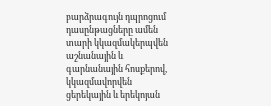բարձրագույն դպրոցում դասընթացները ամեն տարի կկազմակերպվեն աշնանային և գարնանային հոսքերով, կկազմավորվեն ցերեկային և երեկոյան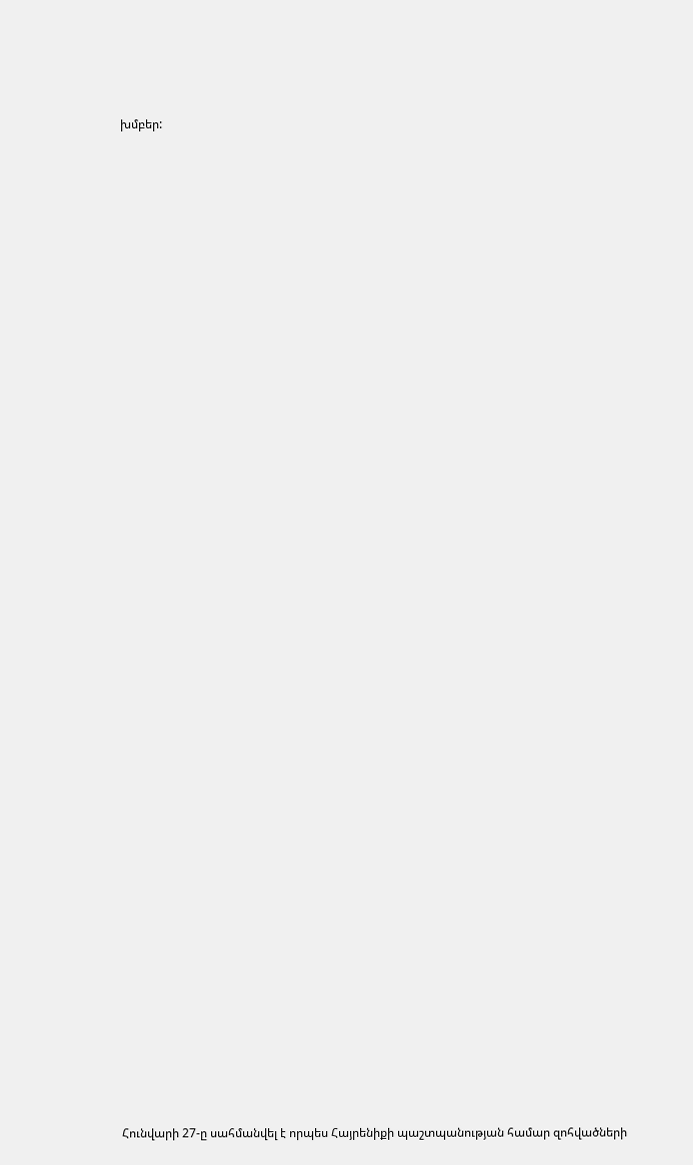խմբեր:


















































Հունվարի 27-ը սահմանվել է որպես Հայրենիքի պաշտպանության համար զոհվածների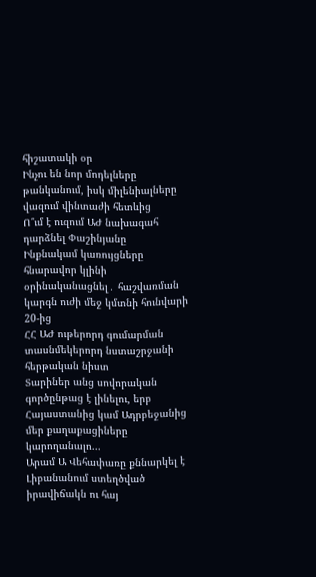հիշատակի օր
Ինչու են նոր մոդելները թանկանում, իսկ միլենիալները վազում վինտաժի հետևից
Ո՞ւմ է ուզում ԱԺ նախագահ դարձնել Փաշինյանը
Ինքնակամ կառույցները հնարավոր կլինի օրինականացնել․ հաշվառման կարգն ուժի մեջ կմտնի հունվարի 20-ից
ՀՀ ԱԺ ութերորդ գումարման տասնմեկերորդ նստաշրջանի հերթական նիստ
Տարիներ անց սովորական գործընթաց է լինելու, երբ Հայաստանից կամ Ադրբեջանից մեր քաղաքացիները կարողանալո...
Արամ Ա Վեհափառը քննարկել է Լիբանանում ստեղծված իրավիճակն ու հայ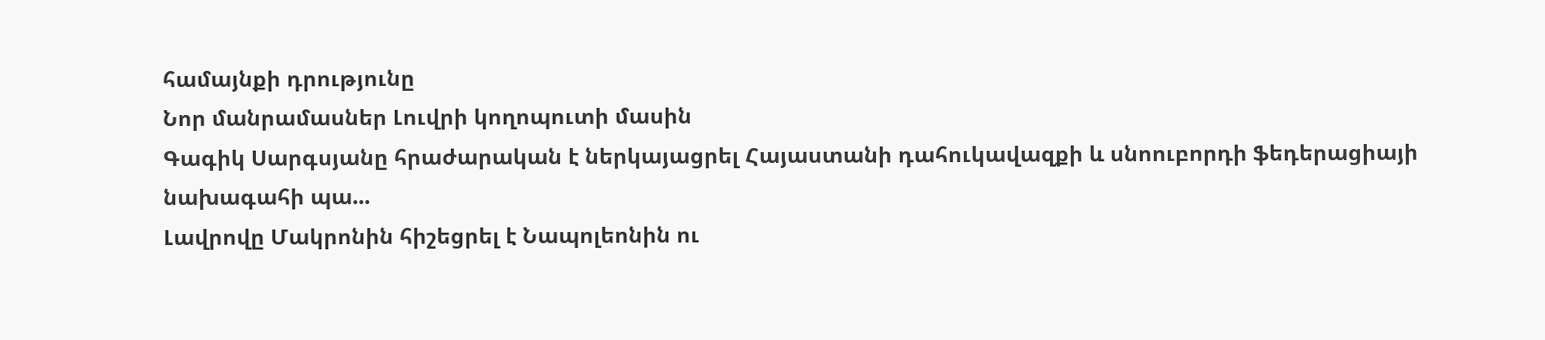համայնքի դրությունը
Նոր մանրամասներ Լուվրի կողոպուտի մասին
Գագիկ Սարգսյանը հրաժարական է ներկայացրել Հայաստանի դահուկավազքի և սնոուբորդի ֆեդերացիայի նախագահի պա...
Լավրովը Մակրոնին հիշեցրել է Նապոլեոնին ու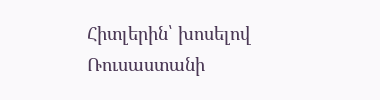Հիտլերին՝ խոսելով Ռուսաստանի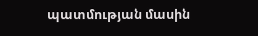պատմության մասին